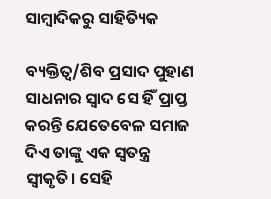ସାମ୍ବାଦିକରୁ ସାହିତ୍ୟିକ

ବ୍ୟକ୍ତିତ୍ୱ/ଶିବ ପ୍ରସାଦ ପୁହାଣ
ସାଧନାର ସ୍ବାଦ ସେ ହିଁ ପ୍ରାପ୍ତ କରନ୍ତି ଯେତେବେଳ ସମାଜ ଦିଏ ତାଙ୍କୁ ଏକ ସ୍ବତନ୍ତ୍ର ସ୍ବୀକୃତି। ସେହି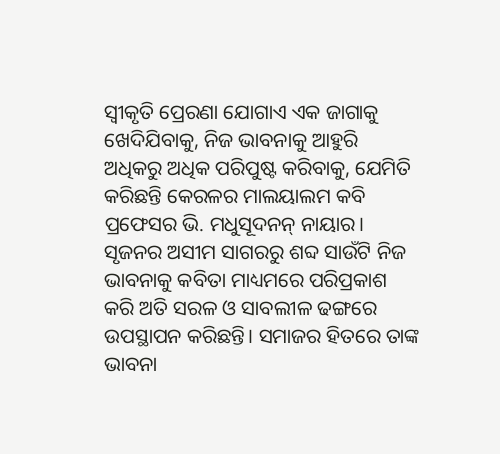ସ୍ବୀକୃତି ପ୍ରେରଣା ଯୋଗାଏ ଏକ ଜାଗାକୁ ଖେଦିଯିବାକୁ, ନିଜ ଭାବନାକୁ ଆହୁରି ଅଧିକରୁ ଅଧିକ ପରିପୁଷ୍ଟ କରିବାକୁ, ଯେମିତି କରିଛନ୍ତି କେରଳର ମାଲୟାଲମ କବି ପ୍ରଫେସର ଭି. ମଧୁସୂଦନନ୍‌ ନାୟାର। ସୃଜନର ଅସୀମ ସାଗରରୁ ଶବ୍ଦ ସାଉଁଟି ନିଜ ଭାବନାକୁ କବିତା ମାଧ୍ୟମରେ ପରିପ୍ରକାଶ କରି ଅତି ସରଳ ଓ ସାବଲୀଳ ଢଙ୍ଗରେ ଉପସ୍ଥାପନ କରିଛନ୍ତି। ସମାଜର ହିତରେ ତାଙ୍କ ଭାବନା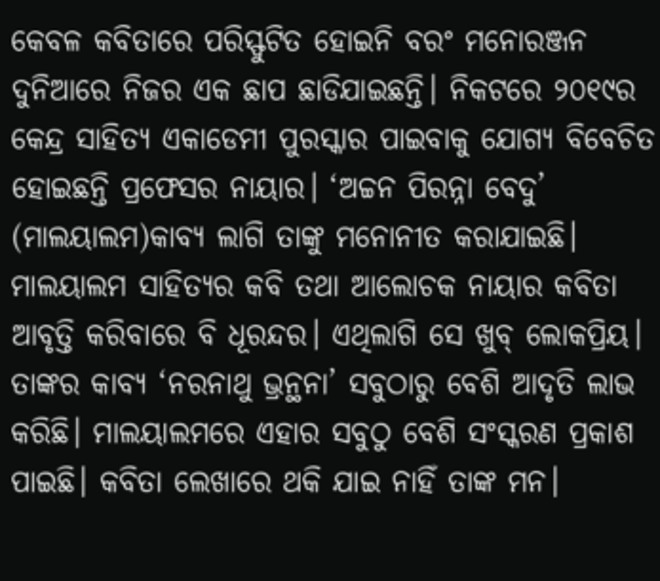କେବଳ କବିତାରେ ପରିସ୍ଫୁଟିତ ହୋଇନି ବରଂ ମନୋରଞ୍ଜନ ଦୁନିଆରେ ନିଜର ଏକ ଛାପ ଛାଡିଯାଇଛନ୍ତି। ନିକଟରେ ୨୦୧୯ର କେନ୍ଦ୍ର ସାହିତ୍ୟ ଏକାଡେମୀ ପୁରସ୍କାର ପାଇବାକୁ ଯୋଗ୍ୟ ବିବେଚିତ ହୋଇଛନ୍ତି ପ୍ରଫେସର ନାୟାର। ‘ଅଚ୍ଚନ ପିରନ୍ନା ବେଦୁ’ (ମାଲୟାଲମ)କାବ୍ୟ ଲାଗି ତାଙ୍କୁ ମନୋନୀତ କରାଯାଇଛି।
ମାଲୟାଲମ ସାହିତ୍ୟର କବି ତଥା ଆଲୋଚକ ନାୟାର କବିତା ଆବୃତ୍ତି କରିବାରେ ବି ଧୂରନ୍ଦର। ଏଥିଲାଗି ସେ ଖୁବ୍‌ ଲୋକପ୍ରିୟ। ତାଙ୍କର କାବ୍ୟ ‘ନରନାଥୁ ଭ୍ରନ୍ଥନା’ ସବୁଠାରୁ ବେଶି ଆଦୃତି ଲାଭ କରିଛି। ମାଲୟାଲମରେ ଏହାର ସବୁଠୁ ବେଶି ସଂସ୍କରଣ ପ୍ରକାଶ ପାଇଛି। କବିତା ଲେଖାରେ ଥକି ଯାଇ ନାହିଁ ତାଙ୍କ ମନ।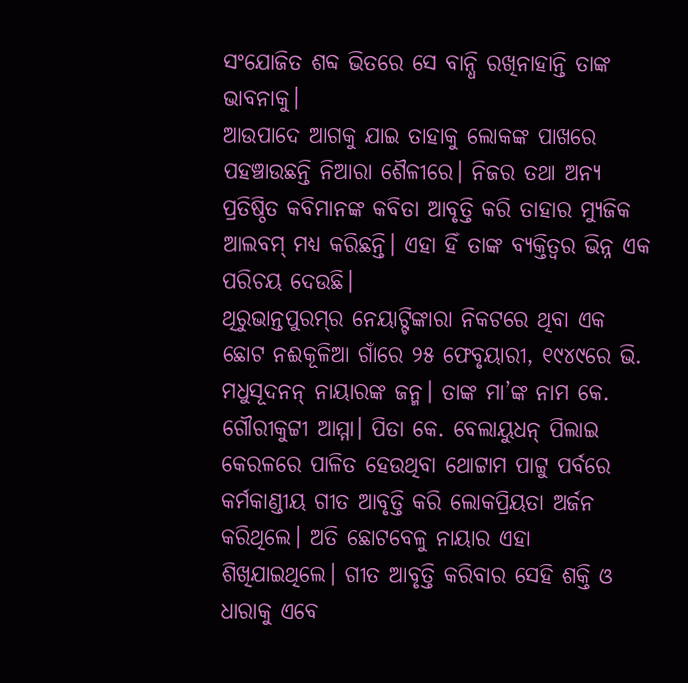ସଂଯୋଜିତ ଶବ୍ଦ ଭିତରେ ସେ ବାନ୍ଧି ରଖିନାହାନ୍ତି ତାଙ୍କ ଭାବନାକୁ।
ଆଉପାଦେ ଆଗକୁ ଯାଇ ତାହାକୁ ଲୋକଙ୍କ ପାଖରେ ପହଞ୍ଚାଉଛନ୍ତି ନିଆରା ଶୈଳୀରେ। ନିଜର ତଥା ଅନ୍ୟ ପ୍ରତିଷ୍ଠିତ କବିମାନଙ୍କ କବିତା ଆବୃତ୍ତି କରି ତାହାର ମ୍ୟୁଜିକ ଆଲବମ୍‌ ମଧ୍ୟ କରିଛନ୍ତି। ଏହା ହିଁ ତାଙ୍କ ବ୍ୟକ୍ତିତ୍ୱର ଭିନ୍ନ ଏକ ପରିଚୟ ଦେଉଛି।
ଥିରୁଭାନ୍ତପୁରମ୍‌ର ନେୟାଟ୍ଟିଙ୍କାରା ନିକଟରେ ଥିବା ଏକ ଛୋଟ ନଈକୂଳିଆ ଗାଁରେ ୨୫ ଫେବୃୟାରୀ, ୧୯୪୯ରେ ଭି. ମଧୁସୂଦନନ୍‌ ନାୟାରଙ୍କ ଜନ୍ମ। ତାଙ୍କ ମା’ଙ୍କ ନାମ କେ. ଗୌରୀକୁଟ୍ଟୀ ଆମ୍ମା। ପିତା କେ. ବେଲାୟୁଧନ୍‌ ପିଲାଇ କେରଳରେ ପାଳିତ ହେଉଥିବା ଥୋଟ୍ଟାମ ପାଟ୍ଟୁ ପର୍ବରେ କର୍ମକାଣ୍ଡୀୟ ଗୀତ ଆବୃତ୍ତି କରି ଲୋକପ୍ରିୟତା ଅର୍ଜନ କରିଥିଲେ। ଅତି ଛୋଟବେଳୁ ନାୟାର ଏହା ଶିଖିଯାଇଥିଲେ। ଗୀତ ଆବୃତ୍ତି କରିବାର ସେହି ଶକ୍ତି ଓ ଧାରାକୁ ଏବେ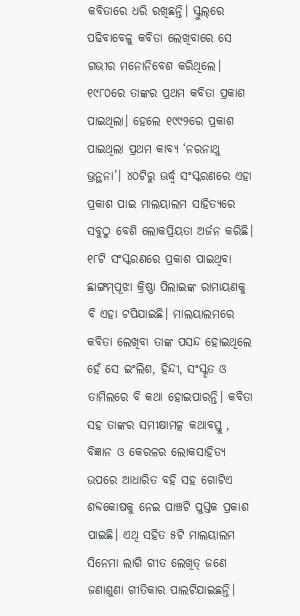କବିତାରେ ଧରି ରଖିଛନ୍ତି। ସ୍କୁଲ୍‌ରେ ପଢିବାବେଳୁ କବିତା ଲେଖିବାରେ ସେ ଗଭୀର ମନୋନିବେଶ କରିଥିଲେ। ୧୯୮୦ରେ ତାଙ୍କର ପ୍ରଥମ କବିତା ପ୍ରକାଶ ପାଇଥିଲା। ହେଲେ ୧୯୯୨ରେ ପ୍ରକାଶ ପାଇଥିଲା ପ୍ରଥମ କାବ୍ୟ ‘ନରନାଥୁ ଭ୍ରନ୍ଥନା’। ୪୦ଟିରୁ ଊର୍ଦ୍ଧ୍ୱ ସଂସ୍କରଣରେ ଏହା ପ୍ରକାଶ ପାଇ ମାଲୟାଲମ ସାହିତ୍ୟରେ ସବୁଠୁ ବେଶି ଲୋକପ୍ରିୟତା ଅର୍ଜନ କରିଛି। ୧୮ଟି ସଂସ୍କରଣରେ ପ୍ରକାଶ ପାଇଥିବା ଛାଙ୍ଗମ୍‌ପୂଝା କ୍ରିଷ୍ଣା ପିଲାଇଙ୍କ ରାମାୟଣକୁ ବି ଏହା ଟପିଯାଇଛି। ମାଲୟାଲମରେ କବିତା ଲେଖିବା ତାଙ୍କ ପସନ୍ଦ ହୋଇଥିଲେ ହେଁ ସେ ଇଂଲିଶ, ହିନ୍ଦୀ, ସଂସ୍କୃତ ଓ ତାମିଲରେ ବି କଥା ହୋଇପାରନ୍ତି। କବିତା ସହ ତାଙ୍କର ସମୀକ୍ଷାମତ୍କ କଥାବସ୍ତୁ , ବିଜ୍ଞାନ ଓ କେରଳର ଲୋକସାହିତ୍ୟ ଉପରେ ଆଧାରିତ ବହି ସହ ଗୋଟିଏ ଶବ୍ଦକୋଷକୁ ନେଇ ପାଞ୍ଚଟି ପୁସ୍ତକ ପ୍ରକାଶ ପାଇଛି। ଏଥି ସହିତ ୫ଟି ମାଲୟାଲମ ସିନେମା ଲାଗି ଗୀତ ଲେଖିତ୍ ଜଣେ ଜଣାଶୁଣା ଗୀତିକାର ପାଲଟିଯାଇଛନ୍ତି।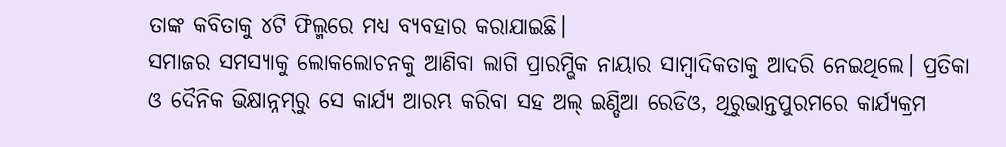ତାଙ୍କ କବିତାକୁ ୪ଟି ଫିଲ୍ମରେ ମଧ୍ୟ ବ୍ୟବହାର କରାଯାଇଛି।
ସମାଜର ସମସ୍ୟାକୁ ଲୋକଲୋଚନକୁ ଆଣିବା ଲାଗି ପ୍ରାରମ୍ଭିକ ନାୟାର ସାମ୍ବାଦିକତାକୁ ଆଦରି ନେଇଥିଲେ। ପ୍ରତିକା ଓ ଦୈନିକ ଭିକ୍ଷାନ୍ନମ୍‌ରୁ ସେ କାର୍ଯ୍ୟ ଆରମ୍ଭ କରିବା ସହ ଅଲ୍‌ ଇଣ୍ଡିଆ ରେଡିଓ, ଥିରୁଭାନ୍ତପୁରମରେ କାର୍ଯ୍ୟକ୍ରମ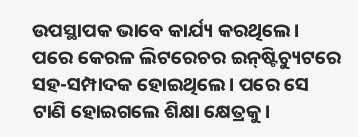ଉପସ୍ଥାପକ ଭାବେ କାର୍ଯ୍ୟ କରଥିଲେ। ପରେ କେରଳ ଲିଟରେଚର ଇନ୍‌ଷ୍ଟିଚ୍ୟୁଟରେ ସହ-ସମ୍ପାଦକ ହୋଇଥିଲେ। ପରେ ସେ ଟାଣି ହୋଇଗଲେ ଶିକ୍ଷା କ୍ଷେତ୍ରକୁ।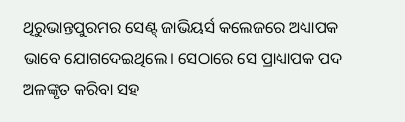ଥିରୁଭାନ୍ତପୁରମର ସେଣ୍ଟ୍‌ ଜାଭିୟର୍ସ କଲେଜରେ ଅଧ୍ୟାପକ ଭାବେ ଯୋଗଦେଇଥିଲେ। ସେଠାରେ ସେ ପ୍ରାଧ୍ୟାପକ ପଦ ଅଳଙ୍କୃତ କରିବା ସହ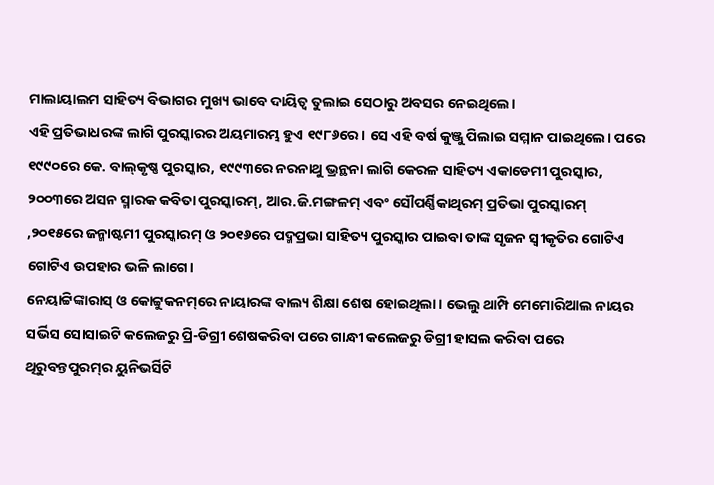ମାଲାୟାଲମ ସାହିତ୍ୟ ବିଭାଗର ମୁଖ୍ୟ ଭାବେ ଦାୟିତ୍ୱ ତୁଲାଇ ସେଠାରୁ ଅବସର ନେଇଥିଲେ।
ଏହି ପ୍ରତିଭାଧରଙ୍କ ଲାଗି ପୁରସ୍କାରର ଅୟମାରମ୍ଭ ହୁଏ ୧୯୮୬ରେ। ସେ ଏହି ବର୍ଷ କୁଞ୍ଜୁ ପିଲାଇ ସମ୍ମାନ ପାଇଥିଲେ। ପରେ ୧୯୯୦ରେ କେ. ବାଲ୍‌କୃଷ୍ଣ ପୁରସ୍କାର, ୧୯୯୩ରେ ନରନାଥୁ ଭ୍ରନ୍ଥନା ଲାଗି କେରଳ ସାହିତ୍ୟ ଏକାଡେମୀ ପୁରସ୍କାର, ୨୦୦୩ରେ ଅସନ ସ୍ମାରକ କବିତା ପୁରସ୍କାରମ୍‌, ଆର.ଜି.ମଙ୍ଗଳମ୍‌ ଏବଂ ସୌପର୍ଣ୍ଣିକାଥିରମ୍‌ ପ୍ରତିଭା ପୁରସ୍କାରମ୍‌ ,୨୦୧୫ରେ ଜନ୍ମାଷ୍ଟମୀ ପୁରସ୍କାରମ୍‌ ଓ ୨୦୧୬ରେ ପଦ୍ମପ୍ରଭା ସାହିତ୍ୟ ପୁରସ୍କାର ପାଇବା ତାଙ୍କ ସୃଜନ ସ୍ବୀକୃତିର ଗୋଟିଏ ଗୋଟିଏ ଉପହାର ଭଳି ଲାଗେ।
ନେୟାଟ୍ଟିଙ୍କାରାସ୍‌ ଓ କୋଟ୍ଟୁକନମ୍‌ରେ ନାୟାରଙ୍କ ବାଲ୍ୟ ଶିକ୍ଷା ଶେଷ ହୋଇଥିଲା। ଭେଲୁ ଥାମ୍ପି ମେମୋରିଆଲ ନାୟର ସର୍ଭିସ ସୋସାଇଟି କଲେଜରୁ ପ୍ରି-ଡିଗ୍ରୀ ଶେଷକରିବା ପରେ ଗାନ୍ଧୀ କଲେଜରୁ ଡିଗ୍ରୀ ହାସଲ କରିବା ପରେ ଥିରୁବନ୍ତପୁରମ୍‌ର ୟୁନିଭର୍ସିଟି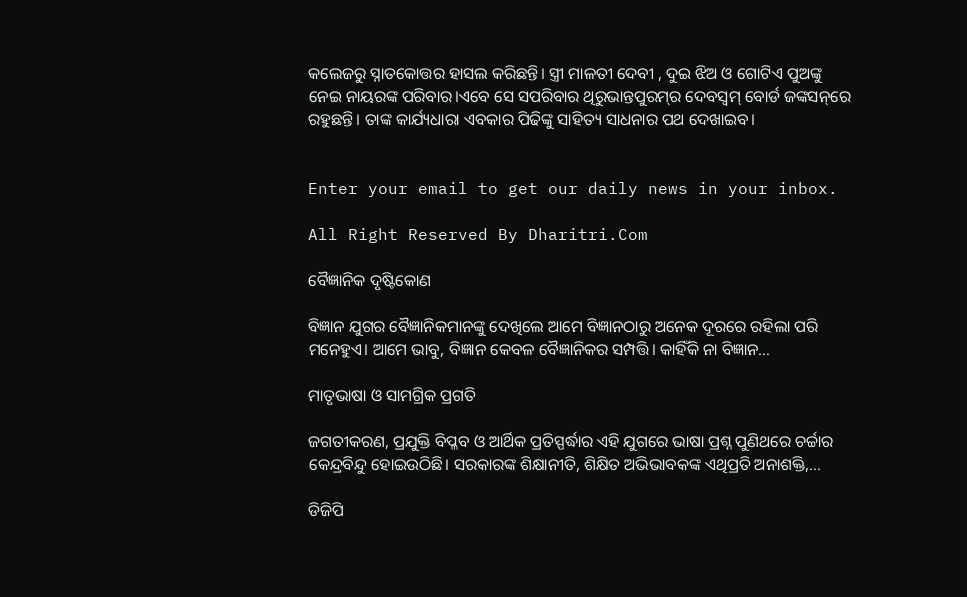କଲେଜରୁ ସ୍ନାତକୋତ୍ତର ହାସଲ କରିଛନ୍ତି। ସ୍ତ୍ରୀ ମାଳତୀ ଦେବୀ , ଦୁଇ ଝିଅ ଓ ଗୋଟିଏ ପୁଅଙ୍କୁ ନେଇ ନାୟରଙ୍କ ପରିବାର।ଏବେ ସେ ସପରିବାର ଥିରୁଭାନ୍ତପୁରମ୍‌ର ଦେବସ୍ବମ୍‌ ବୋର୍ଡ ଜଙ୍କସନ୍‌ରେ ରହୁଛନ୍ତି। ତାଙ୍କ କାର୍ଯ୍ୟଧାରା ଏବକାର ପିଢିଙ୍କୁ ସାହିତ୍ୟ ସାଧନାର ପଥ ଦେଖାଇବ।


Enter your email to get our daily news in your inbox.

All Right Reserved By Dharitri.Com

ବୈଜ୍ଞାନିକ ଦୃଷ୍ଟିକୋଣ

ବିଜ୍ଞାନ ଯୁଗର ବୈଜ୍ଞାନିକମାନଙ୍କୁ ଦେଖିଲେ ଆମେ ବିଜ୍ଞାନଠାରୁ ଅନେକ ଦୂରରେ ରହିଲା ପରି ମନେହୁଏ। ଆମେ ଭାବୁ, ବିଜ୍ଞାନ କେବଳ ବୈଜ୍ଞାନିକର ସମ୍ପତ୍ତି। କାହିଁକି ନା ବିଜ୍ଞାନ…

ମାତୃଭାଷା ଓ ସାମଗ୍ରିକ ପ୍ରଗତି

ଜଗତୀକରଣ, ପ୍ରଯୁକ୍ତି ବିପ୍ଳବ ଓ ଆର୍ଥିକ ପ୍ରତିସ୍ପର୍ଦ୍ଧାର ଏହି ଯୁଗରେ ଭାଷା ପ୍ରଶ୍ନ ପୁଣିଥରେ ଚର୍ଚ୍ଚାର କେନ୍ଦ୍ରବିନ୍ଦୁ ହୋଇଉଠିଛି। ସରକାରଙ୍କ ଶିକ୍ଷାନୀତି, ଶିକ୍ଷିତ ଅଭିଭାବକଙ୍କ ଏଥିପ୍ରତି ଅନାଶକ୍ତି,…

ଡିଜିପି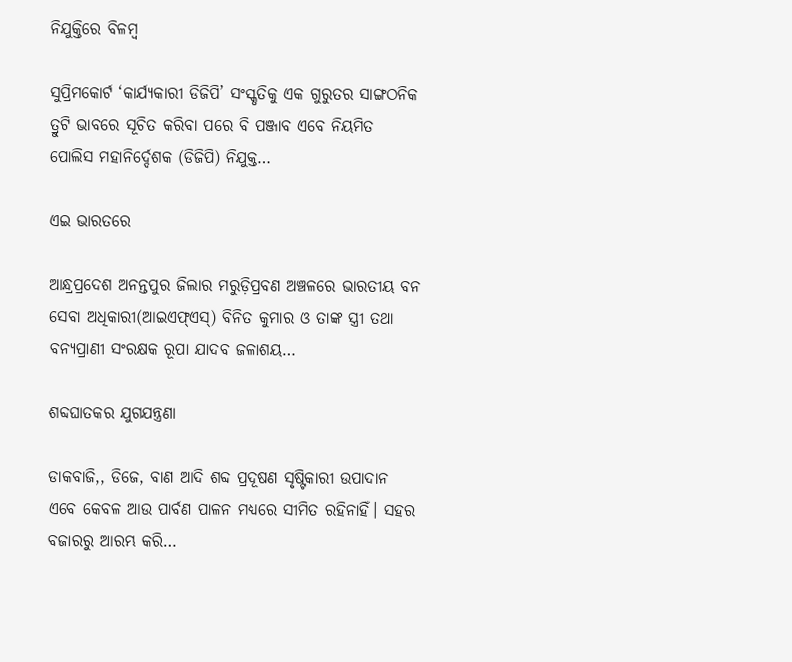ନିଯୁକ୍ତିରେ ବିଳମ୍ବ

ସୁପ୍ରିମକୋର୍ଟ ‘କାର୍ଯ୍ୟକାରୀ ଡିଜିପି’ ସଂସ୍କୃତିକୁ ଏକ ଗୁରୁତର ସାଙ୍ଗଠନିକ ତ୍ରୁଟି ଭାବରେ ସୂଚିତ କରିବା ପରେ ବି ପଞ୍ଜାବ ଏବେ ନିୟମିତ ପୋଲିସ ମହାନିର୍ଦ୍ଦେଶକ (ଡିଜିପି) ନିଯୁକ୍ତ…

ଏଇ ଭାରତରେ

ଆନ୍ଧ୍ରପ୍ରଦେଶ ଅନନ୍ତପୁର ଜିଲାର ମରୁଡ଼ିପ୍ରବଣ ଅଞ୍ଚଳରେ ଭାରତୀୟ ବନ ସେବା ଅଧିକାରୀ(ଆଇଏଫ୍‌ଏସ୍‌) ବିନିତ କୁମାର ଓ ତାଙ୍କ ସ୍ତ୍ରୀ ତଥା ବନ୍ୟପ୍ରାଣୀ ସଂରକ୍ଷକ ରୂପା ଯାଦବ ଜଳାଶୟ…

ଶବ୍ଦଘାତକର ଯୁଗଯନ୍ତ୍ରଣା

ଡାକବାଜି,, ଡିଜେ, ବାଣ ଆଦି ଶବ୍ଦ ପ୍ରଦୂଷଣ ସୃଷ୍ଟିକାରୀ ଉପାଦାନ ଏବେ କେବଳ ଆଉ ପାର୍ବଣ ପାଳନ ମଧ୍ୟରେ ସୀମିତ ରହିନାହିଁ। ସହର ବଜାରରୁ ଆରମ୍ଭ କରି…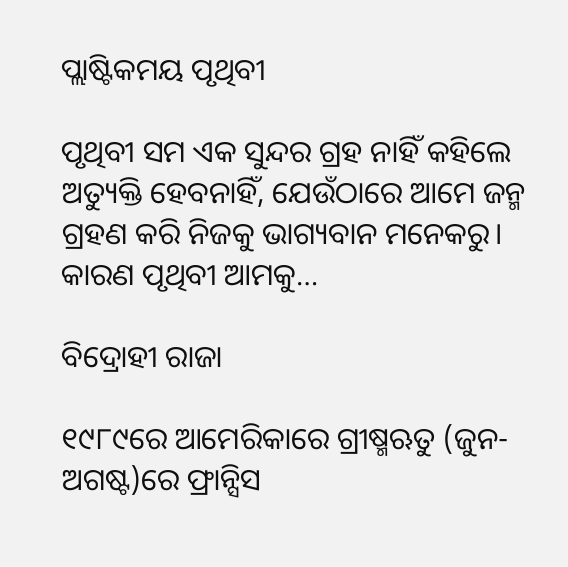ପ୍ଲାଷ୍ଟିକମୟ ପୃଥିବୀ

ପୃଥିବୀ ସମ ଏକ ସୁନ୍ଦର ଗ୍ରହ ନାହିଁ କହିଲେ ଅତ୍ୟୁକ୍ତି ହେବନାହିଁ, ଯେଉଁଠାରେ ଆମେ ଜନ୍ମ ଗ୍ରହଣ କରି ନିଜକୁ ଭାଗ୍ୟବାନ ମନେକରୁ। କାରଣ ପୃଥିବୀ ଆମକୁ…

ବିଦ୍ରୋହୀ ରାଜା

୧୯୮୯ରେ ଆମେରିକାରେ ଗ୍ରୀଷ୍ମଋତୁ (ଜୁନ-ଅଗଷ୍ଟ)ରେ ଫ୍ରାନ୍ସିସ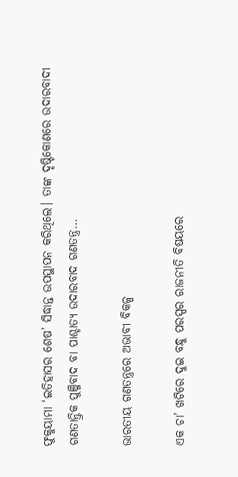ଫୁକୁୟାମା ‘ଇତିହାସର ଶେଷ’ ସିଦ୍ଧାନ୍ତ ଉପସ୍ଥାପନ କରିଥିଲେ। ତାଙ୍କ ଦୃଷ୍ଟିକୋଣରେ ଉଦାରବାଦୀ ଗଣତାନ୍ତ୍ରିକ ପୁଞ୍ଜିବାଦ ବା ପାଶ୍ଚାତ୍ୟ ଉଦାରବାଦ ଗଣତନ୍ତ୍ର…

ଭାରତୀୟ ଗଣତନ୍ତ୍ରରେ ଅଭାବୀ ବିକଳ୍ପ

ଏକ ଚା’ ଖଟିରେ ଦୁଇ ବନ୍ଧୁ ପରସ୍ପର ରାଜନୀତି ବିଷୟରେ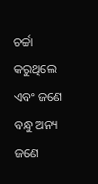ଚର୍ଚ୍ଚା କରୁଥିଲେ ଏବଂ ଜଣେ ବନ୍ଧୁ ଅନ୍ୟ ଜଣେ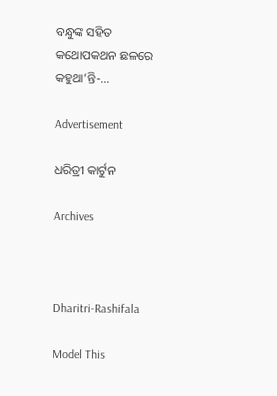ବନ୍ଧୁଙ୍କ ସହିତ କଥୋପକଥନ ଛଳରେ କହୁଥା’ନ୍ତି-…

Advertisement

ଧରିତ୍ରୀ କାର୍ଟୁନ

Archives



Dharitri-Rashifala

Model This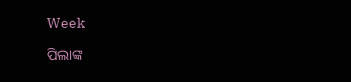Week

ପିଲାଙ୍କ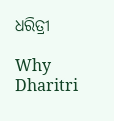ଧରିତ୍ରୀ

Why Dharitri